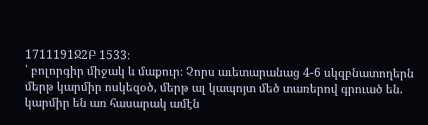1711191Ջ2Բ 1533։
՝ բոլորգիր միջակ և մաքուր։ Չորս աւետարանաց 4-6 սկզբնատողերն մերթ կարմիր ոսկեզօծ, մերթ ալ կապոյտ մեծ տառերով գրուած են. կարմիր են առ հասարակ ամէն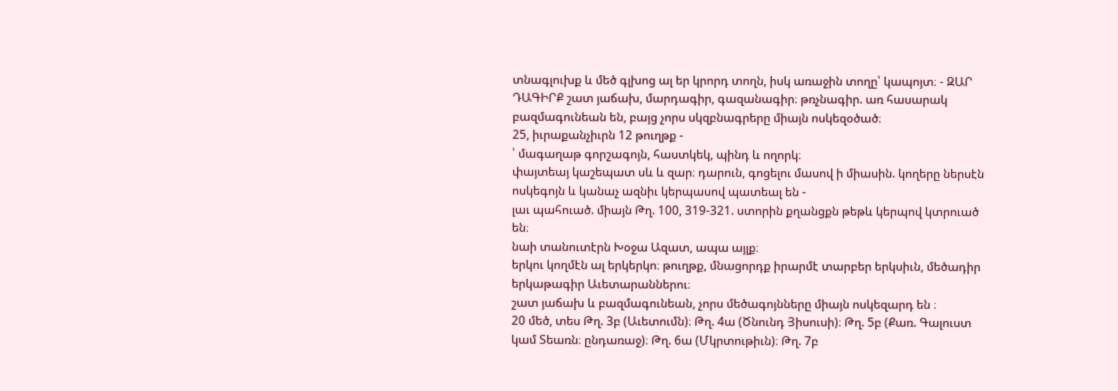տնագլուխք և մեծ գլխոց ալ եր կրորդ տողն, իսկ առաջին տողը՝ կապոյտ։ - ԶԱՐ ԴԱԳԻՐՔ շատ յաճախ, մարդագիր, գազանագիր։ թռչնագիր. առ հասարակ բազմագունեան են, բայց չորս սկզբնագրերը միայն ոսկեզօծած։
25, իւրաքանչիւրն 12 թուղթք -
՝ մագաղաթ գորշագոյն, հաստկեկ, պինդ և ողորկ։
փայտեայ կաշեպատ սև և զար։ դարուն, գոցելու մասով ի միասին. կողերը ներսէն ոսկեգոյն և կանաչ ազնիւ կերպասով պատեալ են -
լաւ պահուած. միայն Թղ. 100, 319-321. ստորին քղանցքն թեթև կերպով կտրուած են։
նաի տանուտէրն Խօջա Ազատ, ապա այլք։
երկու կողմէն ալ երկերկո։ թուղթք, մնացորդք իրարմէ տարբեր երկսիւն, մեծադիր երկաթագիր Աւետարաններու։
շատ յաճախ և բազմագունեան, չորս մեծագոյնները միայն ոսկեզարդ են ։
20 մեծ, տես Թղ. 3բ (Աւետումն)։ Թղ. 4ա (Ծնունդ Յիսուսի)։ Թղ. 5բ (Քառ. Գալուստ կամ Տեառն։ ընդառաջ)։ Թղ. 6ա (Մկրտութիւն)։ Թղ. 7բ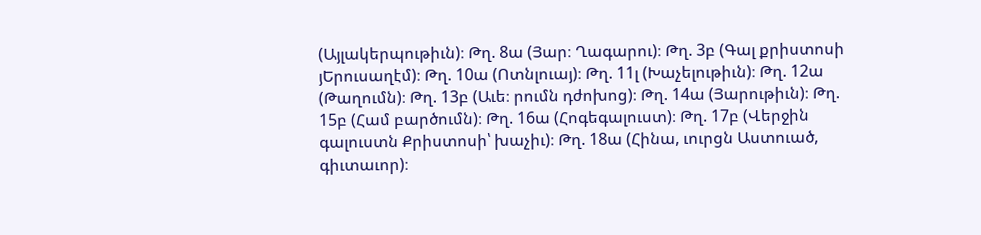(Այլակերպութիւն)։ Թղ. 8ա (Յար։ Ղագարու)։ Թղ. 3բ (Գալ քրիստոսի յԵրուսաղէմ)։ Թղ. 10ա (Ոտնլուայ)։ Թղ. 11լ (Խաչելութիւն)։ Թղ. 12ա (Թաղումն)։ Թղ. 13բ (Աւե։ րումն դժոխոց)։ Թղ. 14ա (Յարութիւն)։ Թղ. 15բ (Համ բարծումն)։ Թղ. 16ա (Հոգեգալուստ)։ Թղ. 17բ (Վերջին գալուստն Քրիստոսի՝ խաչիւ)։ Թղ. 18ա (Հինա, ւուրցն Աստուած, գիւտաւոր)։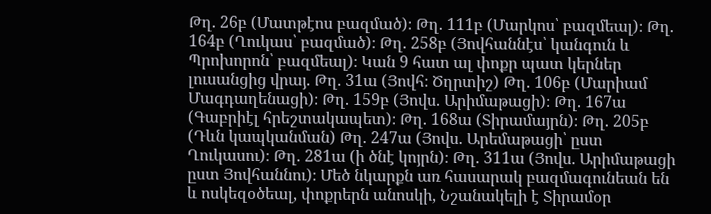Թղ. 26բ (Մատթէոս բազմած)։ Թղ. 111բ (Մարկոս՝ բազմեալ)։ Թղ. 164բ (Ղուկաս՝ բազմած)։ Թղ. 258բ (Յովհաննէս՝ կանգուն և Պրոխորոն՝ բազմեալ)։ Կան 9 հատ ալ փոքր պատ կերներ լուսանցից վրայ. Թղ. 31ա (Յովհ։ Ծղրտիշ) Թղ. 106բ (Մարիամ Մագդաղենացի)։ Թղ. 159բ (Յովս. Արիմաթացի)։ Թղ. 167ա (Գաբրիէլ հրեշտակապետ)։ Թղ. 168ա (Տիրամայրն)։ Թղ. 205բ (Դևն կապկանման) Թղ. 247ա (Յովս. Արեմաթացի՝ ըստ Ղուկասու)։ Թղ. 281ա (ի ծնէ կոյրն)։ Թղ. 311ա (Յովս. Արիմաթացի ըստ Յովհաննու)։ Մեծ նկարքն առ հասարակ բազմագունեան են և ոսկեզօծեալ, փոքրերն անոսկի, Նշանակելի է Տիրամօր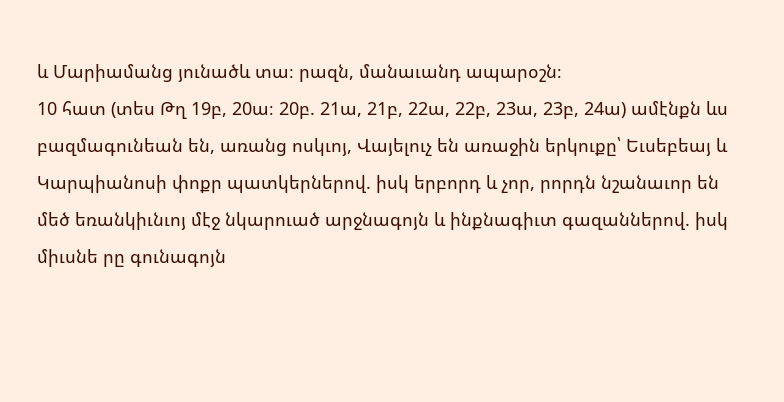և Մարիամանց յունածև տա։ րազն, մանաւանդ ապարօշն։
10 հատ (տես Թղ 19բ, 20ա։ 20բ. 21ա, 21բ, 22ա, 22բ, 23ա, 23բ, 24ա) ամէնքն ևս բազմագունեան են, առանց ոսկւոյ, Վայելուչ են առաջին երկուքը՝ Եւսեբեայ և Կարպիանոսի փոքր պատկերներով. իսկ երբորդ և չոր, րորդն նշանաւոր են մեծ եռանկիւնւոյ մէջ նկարուած արջնագոյն և ինքնագիւտ գազաններով. իսկ միւսնե րը գունագոյն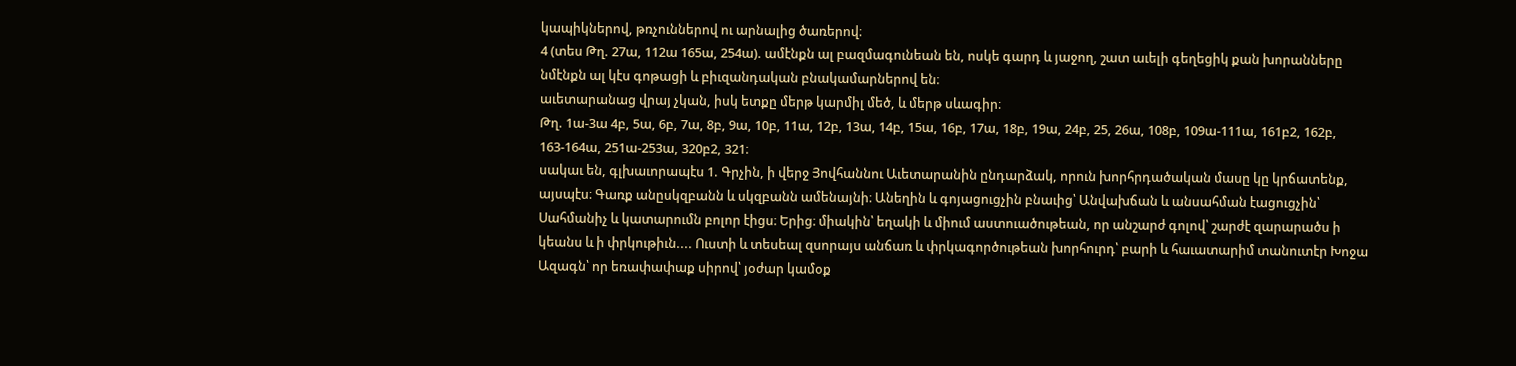կապիկներով, թռչուններով ու արնալից ծառերով։
4 (տես Թղ. 27ա, 112ա 165ա, 254ա). ամէնքն ալ բազմագունեան են, ոսկե գարդ և յաջող, շատ աւելի գեղեցիկ քան խորանները նմէնքն ալ կէս գոթացի և բիւզանդական բնակամարներով են։
աւետարանաց վրայ չկան, իսկ ետքը մերթ կարմիլ մեծ, և մերթ սևագիր։
Թղ. 1ա-3ա 4բ, 5ա, 6բ, 7ա, 8բ, 9ա, 10բ, 11ա, 12բ, 13ա, 14բ, 15ա, 16բ, 17ա, 18բ, 19ա, 24բ, 25, 26ա, 108բ, 109ա-111ա, 161բ2, 162բ, 163-164ա, 251ա-253ա, 320բ2, 321։
սակաւ են, գլխաւորապէս 1. Գրչին, ի վերջ Յովհաննու Աւետարանին ընդարձակ, որուն խորհրդածական մասը կը կրճատենք, այսպէս։ Գառք անըսկզբանն և սկզբանն ամենայնի։ Անեղին և գոյացուցչին բնաւից՝ Անվախճան և անսահման էացուցչին՝ Սահմանիչ և կատարումն բոլոր էիցս։ Երից։ միակին՝ եղակի և միում աստուածութեան, որ անշարժ գոլով՝ շարժէ զարարածս ի կեանս և ի փրկութիւն.... Ուստի և տեսեալ զսորայս անճառ և փրկագործութեան խորհուրդ՝ բարի և հաւատարիմ տանուտէր Խոջա Ազագն՝ որ եռափափաք սիրով՝ յօժար կամօք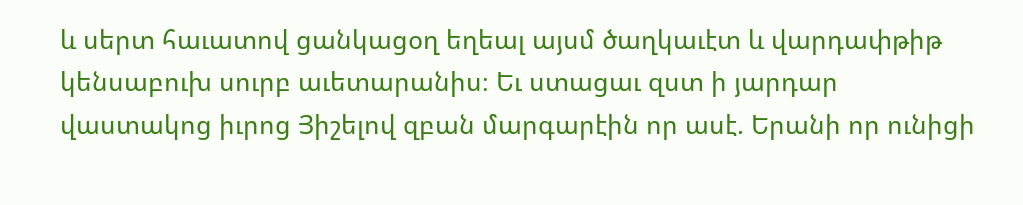և սերտ հաւատով ցանկացօղ եղեալ այսմ ծաղկաւէտ և վարդափթիթ կենսաբուխ սուրբ աւետարանիս։ Եւ ստացաւ զստ ի յարդար վաստակոց իւրոց Յիշելով զբան մարգարէին որ ասէ. Երանի որ ունիցի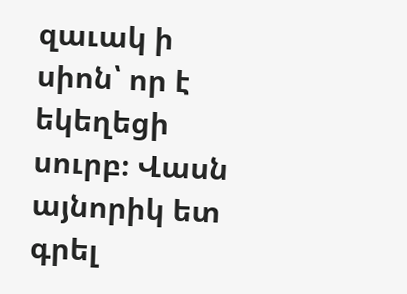զաւակ ի սիոն՝ որ է եկեղեցի սուրբ։ Վասն այնորիկ ետ գրել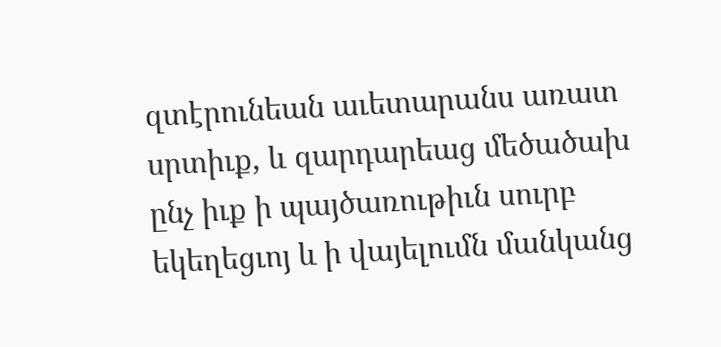զտէրունեան աւետարանս առատ սրտիւք, և զարդարեաց մեծածախ ընչ իւք ի պայծառութիւն սուրբ եկեղեցւոյ և ի վայելումն մանկանց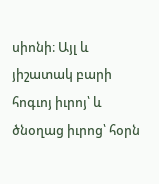սիոնի։ Այլ և յիշատակ բարի հոգւոյ իւրոյ՝ և ծնօղաց իւրոց՝ հօրն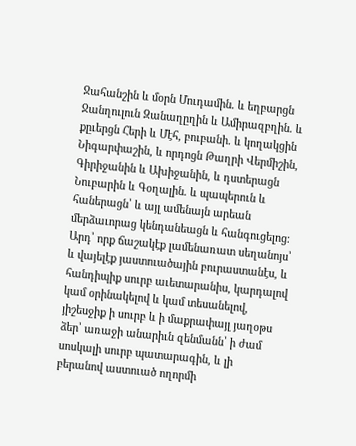Ջահանշին և մօրն Մուդամին. և եղբարցն Ջանղուլուն Զանաղըղին և Ամիրազբղին. և քըւերցն Հերի և Մէհ, բուբանի. և կողակցին Նիգարփաշին, և որդոցն Թաղրի Վերմիշին, Գիրիջանին և Ախիջանին, և դստերացն Նուբարին և Գօղալին. և պապերուն և հաներացն՝ և այլ ամենայն արեան մերձաւորաց կենդանեացն և հանգուցելոց։ Արդ՝ որք ճաշակէք լամենառատ սեղանոյս՝ և վայելէք յաստուածային բուրաստանէս, և հանդիպիք սուրբ աւետարանիս, կարդալով կամ օրինակելով և կամ տեսանելով, յիշեսջիք ի սուրբ և ի մաքրափայլ յաղօթս ձեր՝ առաջի անարիւն զենմանն՝ ի ժամ սոսկալի սուրբ պատարագին, և լի բերանով աստուած ողորմի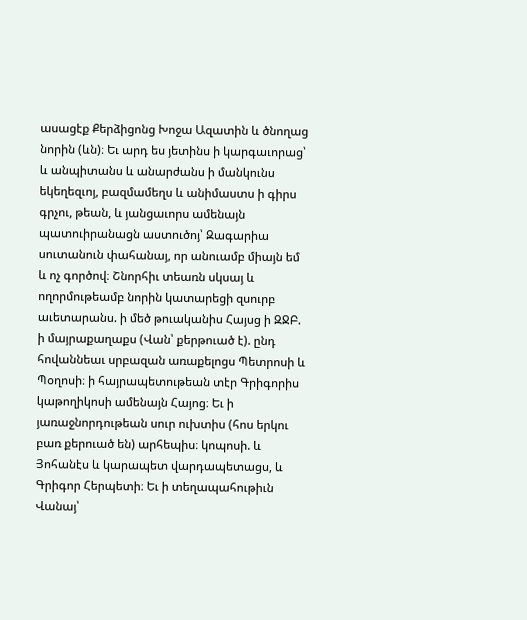ասացէք Քերձիցոնց Խոջա Ազատին և ծնողաց նորին (ևն)։ Եւ արդ ես յետինս ի կարգաւորաց՝ և անպիտանս և անարժանս ի մանկունս եկեղեզւոյ, բազմամեղս և անիմաստս ի գիրս գրչու, թեան, և յանցաւորս ամենայն պատուիրանացն աստուծոյ՝ Զագարիա սուտանուն փահանայ, որ անուամբ միայն եմ և ոչ գործով։ Շնորհիւ տեառն սկսայ և ողորմութեամբ նորին կատարեցի զսուրբ աւետարանս. ի մեծ թուականիս Հայսց ի ԶՋԲ. ի մայրաքաղաքս (Վան՝ քերթուած է). ընդ հովաննեաւ սրբազան առաքելոցս Պետրոսի և Պօղոսի։ ի հայրապետութեան տէր Գրիգորիս կաթողիկոսի ամենայն Հայոց։ Եւ ի յառաջնորդութեան սուր ուխտիս (հոս երկու բառ քերուած են) արհեպիս։ կոպոսի. և Յոհանէս և կարապետ վարդապետացս, և Գրիգոր Հերպետի։ Եւ ի տեղապահութիւն Վանայ՝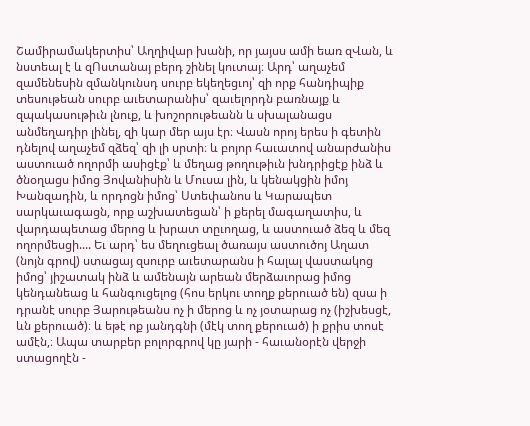Շամիրամակերտիս՝ Աղղիվար խանի, որ յայսս ամի եառ զՎան, և նստեալ է և զՈստանայ բերդ շինել կուտայ։ Արդ՝ աղաչեմ զամենեսին զմանկունսդ սուրբ եկեղեցւոյ՝ զի որք հանդիպիք տեսութեան սուրբ աւետարանիս՝ զաւելորդն բառնայք և զպակասութիւն լնուք, և խոշորութեանն և սխալանացս անմեղադիր լինել, զի կար մեր այս էր։ Վասն որոյ երես ի գետին դնելով աղաչեմ զձեզ՝ զի լի սրտի։ և բոյոր հաւատով անարժանիս աստուած ողորմի ասիցէք՝ և մեղաց թողութիւն խնդրիցէք ինձ և ծնօղացս իմոց Յովանիսին և Մուսա լին, և կենակցին իմոյ Խանզադին, և որդոցն իմոց՝ Ստեփանոս և Կարապետ սարկաւագացն, որք աշխատեցան՝ ի քերել մագաղատիս, և վարդապետաց մերոց և խրատ տըւողաց, և աստուած ձեզ և մեզ ողորմեսցի.... Եւ արդ՝ ես մեղուցեալ ծառայս աստուծոյ Աղատ (նոյն գրով) ստացայ զսուրբ աւետարանս ի հալալ վաստակոց իմոց՝ յիշատակ ինձ և ամենայն արեան մերձաւորաց իմոց կենդանեաց և հանգուցելոց (հոս երկու տողք քերուած են) զսա ի դրանէ սուրբ Յարութեանս ոչ ի մերոց և ոչ յօտարաց ոչ (իշխեսցէ, ևն քերուած)։ և եթէ ոք յանդգնի (մէկ տող քերուած) ի քրիս տոսէ ամէն,։ Ապա տարբեր բոլորգրով կը յարի - հաւանօրէն վերջի ստացողէն -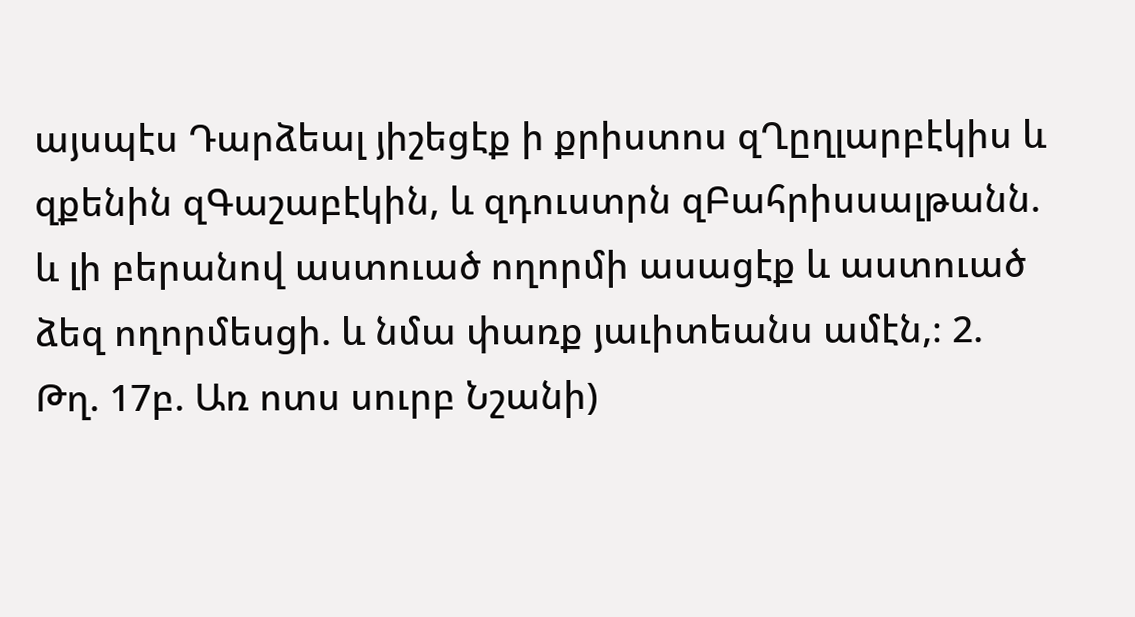այսպէս Դարձեալ յիշեցէք ի քրիստոս զՂըղլարբէկիս և զքենին զԳաշաբէկին, և զդուստրն զԲահրիսսալթանն. և լի բերանով աստուած ողորմի ասացէք և աստուած ձեզ ողորմեսցի. և նմա փառք յաւիտեանս ամէն,։ 2. Թղ. 17բ. Առ ոտս սուրբ Նշանի)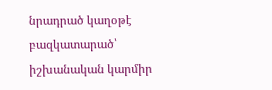նրադրած կաղօթէ բազկատարած՝ իշխանական կարմիր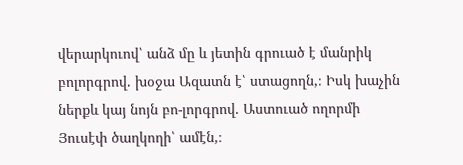վերարկուով՝ անձ մը և յետին գրուած է մանրիկ բոլորգրով. խօջա Ազատն է՝ ստացողն,։ Իսկ խաչին ներքև կայ նոյն բո-լորգրով. Աստուած ողորմի Յուսէփ ծաղկողի՝ ամէն,։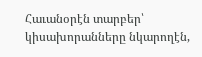Հաւանօրէն տարբեր՝ կիսախորանները նկարողէն,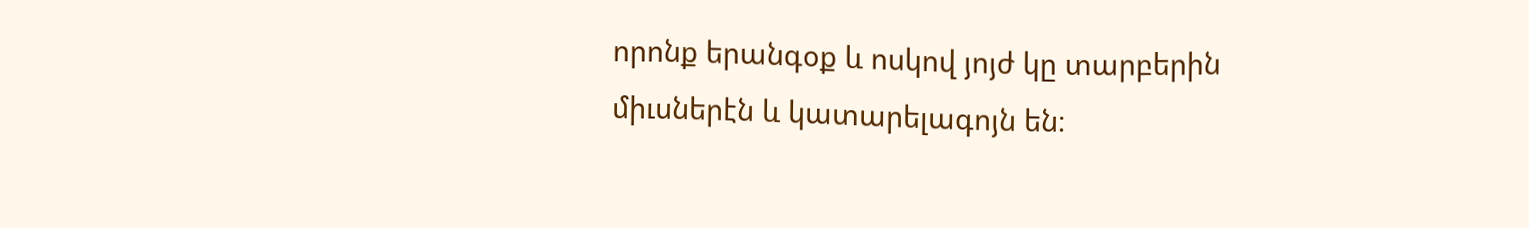որոնք երանգօք և ոսկով յոյժ կը տարբերին միւսներէն և կատարելագոյն են։